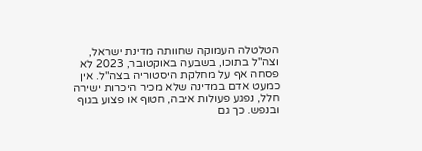הטלטלה העמוקה שחוותה מדינת ישראל, וצה"ל בתוכו, בשבעה באוקטובר, 2023 לא פסחה אף על מחלקת היסטוריה בצה"ל. אין כמעט אדם במדינה שלא מכיר היכרות ישירה חלל, נפגע פעולות איבה, חטוף או פצוע בגוף ובנפש. כך גם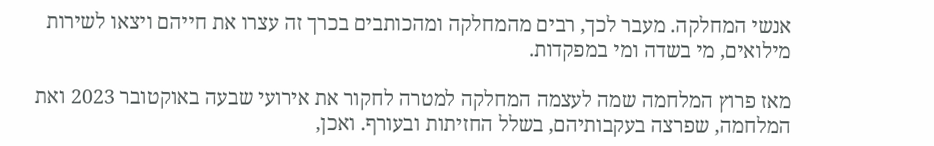אנשי המחלקה. מעבר לכך, רבים מהמחלקה ומהכותבים בכרך זה עצרו את חייהם ויצאו לשירות מילואים, מי בשדה ומי במפקדות.

מאז פרוץ המלחמה שמה לעצמה המחלקה למטרה לחקור את אירועי שבעה באוקטובר 2023 ואת המלחמה, שפרצה בעקבותיהם, בשלל החזיתות ובעורף. ואכן,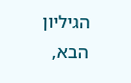הגיליון הבא,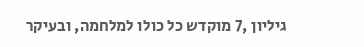גיליון ,7 מוקדש כל כולו למלחמה, ובעיקר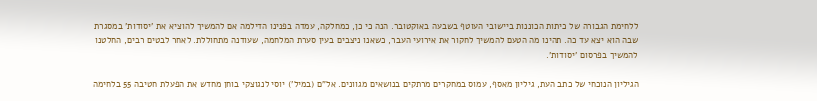ללחימת הגבורה של כיתות הכוננות ביישובי העוטף בשבעה באוקטובר. הנה כי כן, כמחלקה, עמדה בפנינו הדילמה אם להמשיך להוציא את 'יסודות' במסגרת שבה הוא יצא עד כה. תהינו מה הטעם להמשיך לחקור את אירועי העבר, כשאנו ניצבים בעין סערת המלחמה, שעודנה מתחוללת. לאחר לבטים רבים, החלטנו להמשיך בפרסום 'יסודות'.

הגיליון הנוכחי של כתב העת, גיליון מאסף, עמוס במחקרים מרתקים בנושאים מגוונים. אל"ם (במיל') יוסי לנגוצקי בוחן מחדש את הפעלת חטיבה 55 בלחימה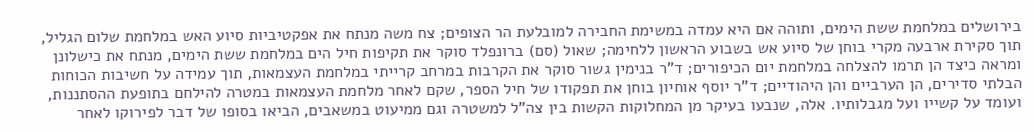בירושלים במלחמת ששת הימים, ותוהה אם היא עמדה במשימת החבירה למובלעת הר הצופים; צח משה מנתח את אפקטיביות סיוע האש במלחמת שלום הגליל, תוך סקירת ארבעה מקרי בוחן של סיוע אש בשבוע הראשון ללחימה; שאול (סם) ברונפלד סוקר את תקיפות חיל הים במלחמת ששת הימים, מנתח את כישלונן ומראה כיצד הן תרמו להצלחה במלחמת יום הכיפורים; ד"ר בנימין גשור סוקר את הקרבות במרחב קרייתי במלחמת העצמאות, תוך עמידה על חשיבות הכוחות הבלתי סדירים, הן הערביים והן היהודיים; ד"ר יוסף אוחיון בוחן את תפקודו של חיל הספר, שקם לאחר מלחמת העצמאות במטרה להילחם בתופעת ההסתננות, ועומד על קשייו ועל מגבלותיו. אלה, שנבעו בעיקר מן המחלוקות הקשות בין צה"ל למשטרה וגם ממיעוט במשאבים, הביאו בסופו של דבר לפירוקו לאחר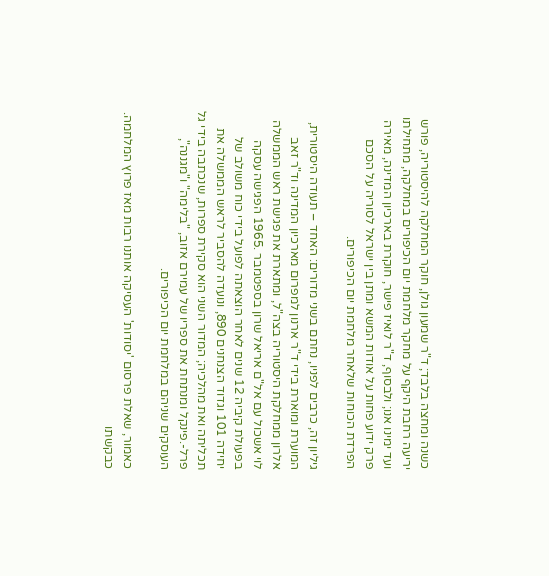כשנה ומחצה בלבד; ד"ר שמעון גולן, חוקר המחלקה להיסטוריה, פורש יריעה רחבת היקף על מחקר מלחמת יום הכיפורים במחלקה, מתחילתו ועד ימינו אנו; ולבסוף, ד"ר לואיז פישר, חוקרת בארכיון המדינה, מאירה פרק ידוע פחות על אודות המשא ומתן בין ישראל לסוריה על הסכם הפרדת הכוחות שלאחר מלחמת יום הכיפורים.

גיליון זה, כרבים לפניו, נחתם בשני מדורים: האחד – תעודה היסטורית, המוערת ומוארת בידי ד"ר ארנון למפרום מארכיון המדינה וד"ר זאב אלרון ממחלקת היסטוריה בצה"ל, ומתארת את פגישת ראש הממשלה לוי אשכול עם אל"ם אריאל שרון בספטמבר .1965 הפגישה עסקה בפעולת קיביה 12 שנים לאחר הוצאתה לפועל בידי כוח משולב של יחידה 101 וגדוד הצנחנים 890, ונועדה להסביר לראש הממשלה את תכליתה ואת מהלכיה; המדור השני הוא סקירת ספרות, שנכתבה בידי גל פרל-.פינקל ומנתחת את ספריו של עמירם אזוב, "בלימה" ו"מגננה", העוסקים שניהם במלחמת יום הכיפורים.

כאמור, שאלת פרסום 'יסודות' העסיקה אותנו רבות מאז פרוץ המלחמה. כבקשתו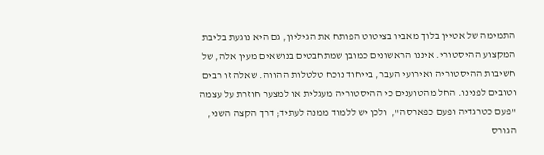התמימה של אטיין בלוך מאביו בציטוט הפותח את הגיליון, גם היא נוגעת בליבת המקצוע ההיסטורי. איננו הראשונים כמובן שמתחבטים בנושאים מעין אלה, של חשיבות ההיסטוריה ואירועי העבר, בייחוד נוכח טלטלות ההווה. שאלה זו רבים וטובים לפנינו. החל מהטוענים כי ההיסטוריה מעגלית או למצער חוזרת על עצמה "פעם כטרגדיה ופעם כפארסה",  ולכן יש ללמוד ממנה לעתיד; דרך הקצה השני, הגורס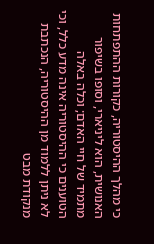כי מהלך ההיסטוריה, כקורות ההתפתחות האנושית, הוא ליניארי, וסופו בשיפור מתמיד של חיי האדם; וכלה באלה הטוענים כי ההיסטוריה אינה מדע כלל, וכי לא ניתן ללמוד מן ההיסטוריה, הנכתבת מנקודת מבט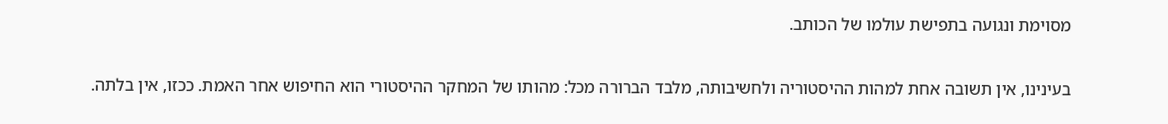מסוימת ונגועה בתפישת עולמו של הכותב.

בעינינו, אין תשובה אחת למהות ההיסטוריה ולחשיבותה, מלבד הברורה מכל: מהותו של המחקר ההיסטורי הוא החיפוש אחר האמת. ככזו, אין בלתה.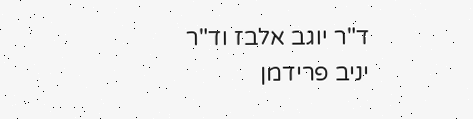ד"ר יוגב אלבז וד"ר יניב פרידמן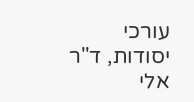עורכי יסודות, ד"ר אלי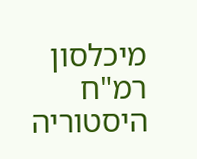מיכלסון רמ"ח היסטוריה